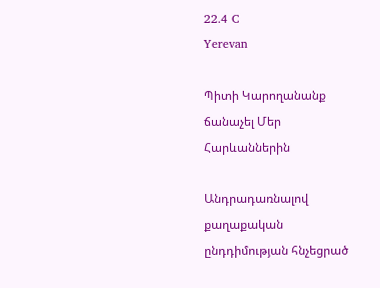22.4 C
Yerevan

Պիտի Կարողանանք ճանաչել Մեր Հարևաններին

Անդրադառնալով քաղաքական ընդդիմության հնչեցրած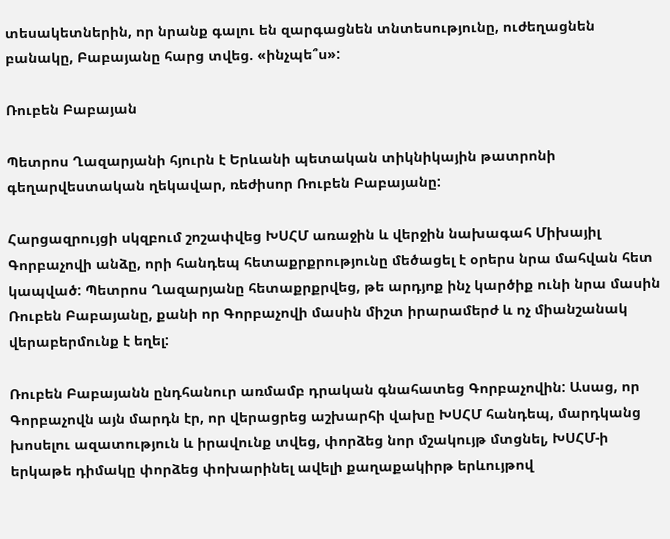տեսակետներին, որ նրանք գալու են զարգացնեն տնտեսությունը, ուժեղացնեն բանակը, Բաբայանը հարց տվեց. «ինչպե՞ս»:

Ռուբեն Բաբայան

Պետրոս Ղազարյանի հյուրն է Երևանի պետական տիկնիկային թատրոնի գեղարվեստական ղեկավար, ռեժիսոր Ռուբեն Բաբայանը:

Հարցազրույցի սկզբում շոշափվեց ԽՍՀՄ առաջին և վերջին նախագահ Միխայիլ Գորբաչովի անձը, որի հանդեպ հետաքրքրությունը մեծացել է օրերս նրա մահվան հետ կապված: Պետրոս Ղազարյանը հետաքրքրվեց, թե արդյոք ինչ կարծիք ունի նրա մասին Ռուբեն Բաբայանը, քանի որ Գորբաչովի մասին միշտ իրարամերժ և ոչ միանշանակ վերաբերմունք է եղել:

Ռուբեն Բաբայանն ընդհանուր առմամբ դրական գնահատեց Գորբաչովին: Ասաց, որ Գորբաչովն այն մարդն էր, որ վերացրեց աշխարհի վախը ԽՍՀՄ հանդեպ, մարդկանց խոսելու ազատություն և իրավունք տվեց, փորձեց նոր մշակույթ մտցնել, ԽՍՀՄ‑ի երկաթե դիմակը փորձեց փոխարինել ավելի քաղաքակիրթ երևույթով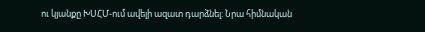ու կյանքը ԽՍՀՄ-ում ավելի ազատ դարձնել: Նրա հիմնական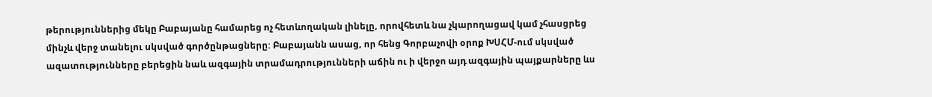թերություններից մեկը Բաբայանը համարեց ոչ հետևողական լինելը, որովհետև նա չկարողացավ կամ չհասցրեց մինչև վերջ տանելու սկսված գործընթացները: Բաբայանն ասաց, որ հենց Գորբաչովի օրոք ԽՍՀՄ-ում սկսված ազատությունները բերեցին նաև ազգային տրամադրությունների աճին ու ի վերջո այդ ազգային պայքարները ևս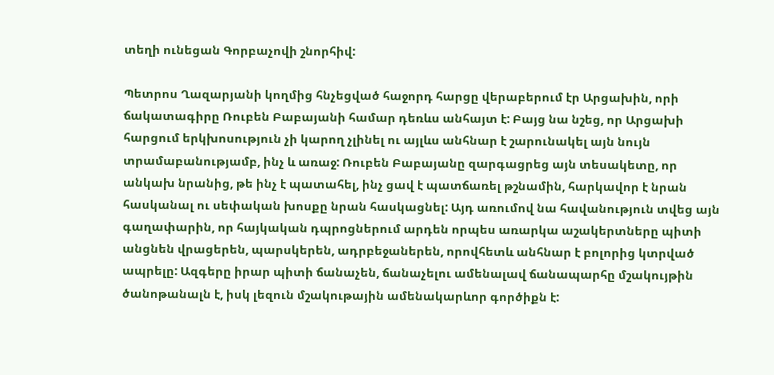տեղի ունեցան Գորբաչովի շնորհիվ:

Պետրոս Ղազարյանի կողմից հնչեցված հաջորդ հարցը վերաբերում էր Արցախին, որի ճակատագիրը Ռուբեն Բաբայանի համար դեռևս անհայտ է: Բայց նա նշեց, որ Արցախի հարցում երկխոսություն չի կարող չլինել ու այլևս անհնար է շարունակել այն նույն  տրամաբանությամբ, ինչ և առաջ: Ռուբեն Բաբայանը զարգացրեց այն տեսակետը, որ անկախ նրանից, թե ինչ է պատահել, ինչ ցավ է պատճառել թշնամին, հարկավոր է նրան հասկանալ ու սեփական խոսքը նրան հասկացնել: Այդ առումով նա հավանություն տվեց այն գաղափարին, որ հայկական դպրոցներում արդեն որպես առարկա աշակերտները պիտի անցնեն վրացերեն, պարսկերեն, ադրբեջաներեն, որովհետև անհնար է բոլորից կտրված ապրելը: Ազգերը իրար պիտի ճանաչեն, ճանաչելու ամենալավ ճանապարհը մշակույթին ծանոթանալն է, իսկ լեզուն մշակութային ամենակարևոր գործիքն է: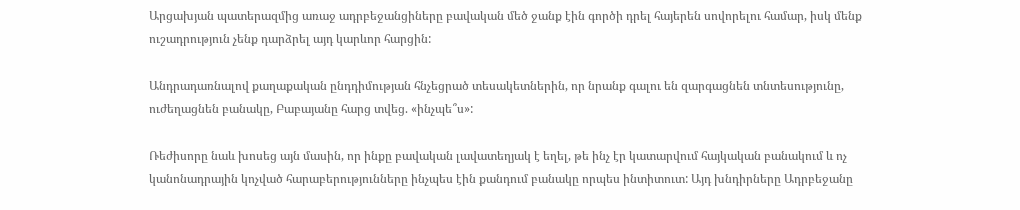Արցախյան պատերազմից առաջ ադրբեջանցիները բավական մեծ ջանք էին գործի դրել հայերեն սովորելու համար, իսկ մենք ուշադրություն չենք դարձրել այդ կարևոր հարցին:

Անդրադառնալով քաղաքական ընդդիմության հնչեցրած տեսակետներին, որ նրանք գալու են զարգացնեն տնտեսությունը, ուժեղացնեն բանակը, Բաբայանը հարց տվեց. «ինչպե՞ս»:

Ռեժիսորը նաև խոսեց այն մասին, որ ինքը բավական լավատեղյակ է եղել, թե ինչ էր կատարվում հայկական բանակում և ոչ կանոնադրային կոչված հարաբերությունները ինչպես էին քանդում բանակը որպես ինտիտուտ: Այդ խնդիրները Ադրբեջանը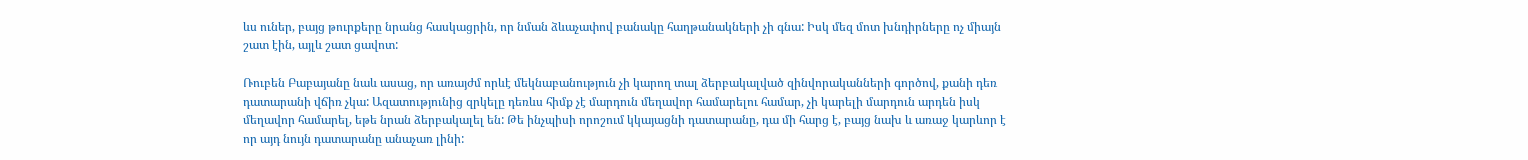ևս ուներ, բայց թուրքերը նրանց հասկացրին, որ նման ձևաչափով բանակը հաղթանակների չի գնա: Իսկ մեզ մոտ խնդիրները ոչ միայն շատ էին, այլև շատ ցավոտ:

Ռուբեն Բաբայանը նաև ասաց, որ առայժմ որևէ մեկնաբանություն չի կարող տալ ձերբակալված զինվորականների գործով, քանի դեռ դատարանի վճիռ չկա: Ազատությունից զրկելը դեռևս հիմք չէ մարդուն մեղավոր համարելու համար, չի կարելի մարդուն արդեն իսկ մեղավոր համարել, եթե նրան ձերբակալել են: Թե ինչպիսի որոշում կկայացնի դատարանը, դա մի հարց է, բայց նախ և առաջ կարևոր է որ այդ նույն դատարանը անաչառ լինի: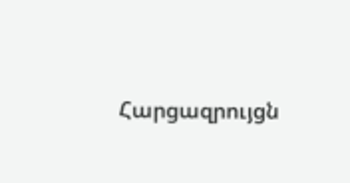Հարցազրույցն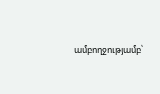ամբողջությամբ՝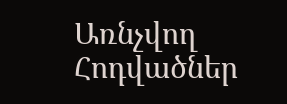Առնչվող Հոդվածներ